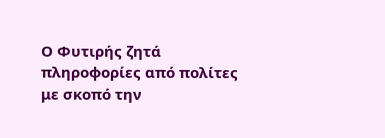Ο Φυτιρής ζητά πληροφορίες από πολίτες με σκοπό την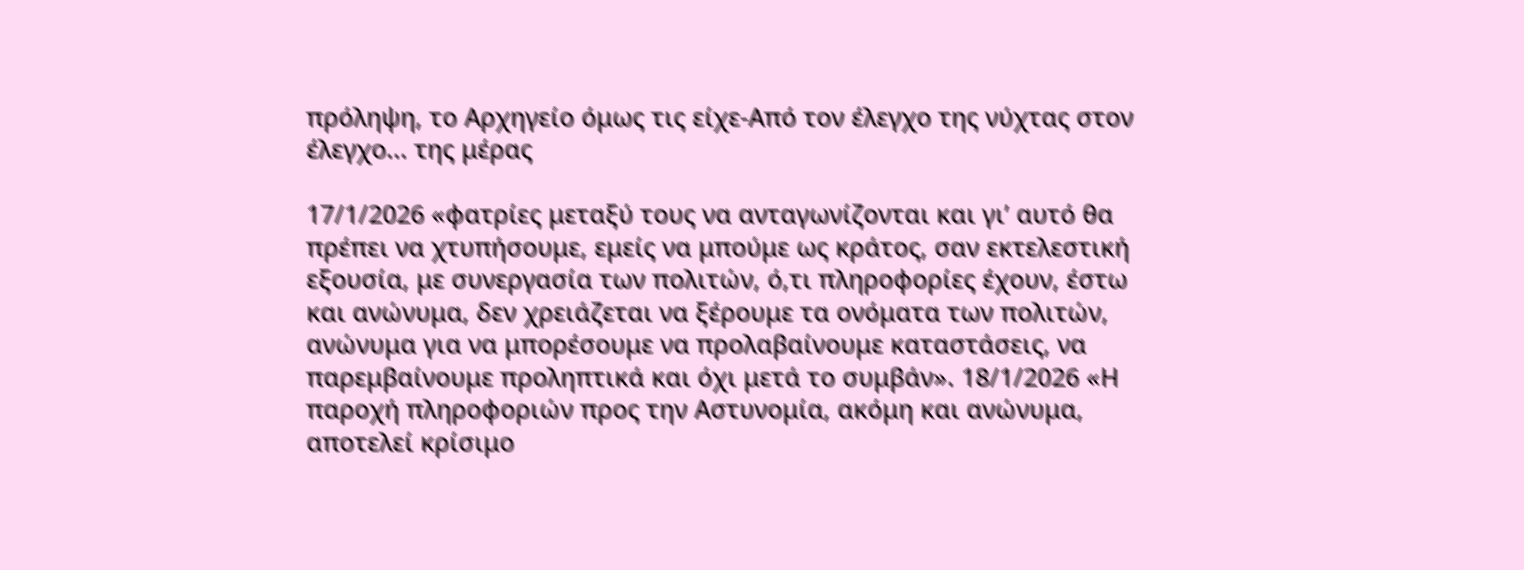πρόληψη, το Αρχηγείο όμως τις είχε-Από τον έλεγχο της νύχτας στον έλεγχο... της μέρας

17/1/2026 «φατρίες μεταξύ τους να ανταγωνίζονται και γι’ αυτό θα πρέπει να χτυπήσουμε, εμείς να μπούμε ως κράτος, σαν εκτελεστική εξουσία, με συνεργασία των πολιτών, ό,τι πληροφορίες έχουν, έστω και ανώνυμα, δεν χρειάζεται να ξέρουμε τα ονόματα των πολιτών, ανώνυμα για να μπορέσουμε να προλαβαίνουμε καταστάσεις, να παρεμβαίνουμε προληπτικά και όχι μετά το συμβάν». 18/1/2026 «Η παροχή πληροφοριών προς την Αστυνομία, ακόμη και ανώνυμα, αποτελεί κρίσιμο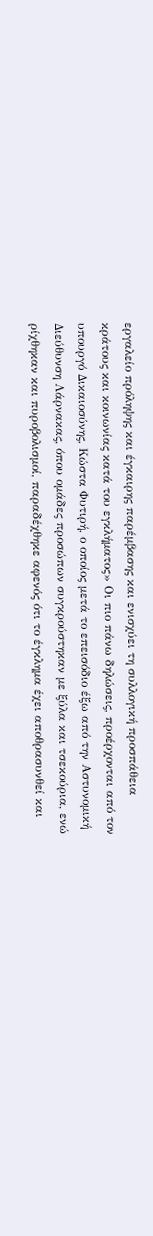εργαλείο πρόληψης και έγκαιρης παρέμβασης και ενισχύει τη συλλογική προσπάθεια κράτους και κοινωνίας κατά του εγκλήματος» Οι πιο πάνω δηλώσεις, προέρχονται από τον υπουργό Δικαιοσύνης, Κώστα Φυτιρή, ο οποίος μετά το επεισόδιο έξω από την Αστυνομική Διεύθυνση Λάρνακας, όπου ομάδες προσώπων συγκρούστηκαν με ξύλα και τσεκούρια, ενώ ρίχθηκαν και πυροβολισμοί, παραδέχθηκε αφενός ότι το έγκλημα έχει αποθρασυνθεί και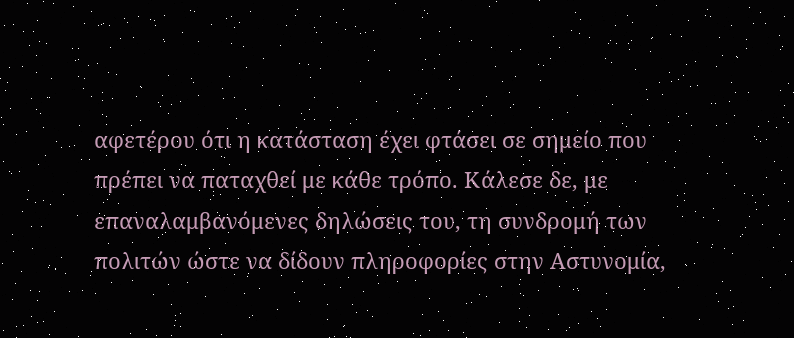αφετέρου ότι η κατάσταση έχει φτάσει σε σημείο που πρέπει να παταχθεί με κάθε τρόπο. Κάλεσε δε, με επαναλαμβανόμενες δηλώσεις του, τη συνδρομή των πολιτών ώστε να δίδουν πληροφορίες στην Αστυνομία,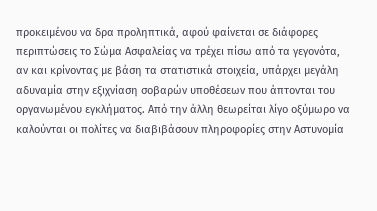προκειμένου να δρα προληπτικά, αφού φαίνεται σε διάφορες περιπτώσεις το Σώμα Ασφαλείας να τρέχει πίσω από τα γεγονότα, αν και κρίνοντας με βάση τα στατιστικά στοιχεία, υπάρχει μεγάλη αδυναμία στην εξιχνίαση σοβαρών υποθέσεων που άπτονται του οργανωμένου εγκλήματος. Από την άλλη θεωρείται λίγο οξύμωρο να καλούνται οι πολίτες να διαβιβάσουν πληροφορίες στην Αστυνομία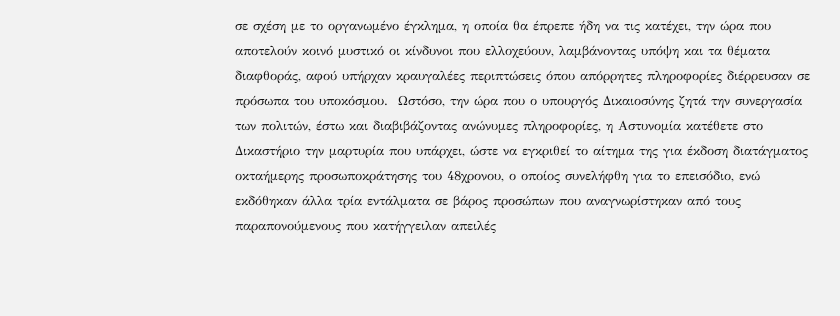σε σχέση με το οργανωμένο έγκλημα, η οποία θα έπρεπε ήδη να τις κατέχει, την ώρα που αποτελούν κοινό μυστικό οι κίνδυνοι που ελλοχεύουν, λαμβάνοντας υπόψη και τα θέματα διαφθοράς, αφού υπήρχαν κραυγαλέες περιπτώσεις όπου απόρρητες πληροφορίες διέρρευσαν σε πρόσωπα του υποκόσμου.  Ωστόσο, την ώρα που ο υπουργός Δικαιοσύνης ζητά την συνεργασία των πολιτών, έστω και διαβιβάζοντας ανώνυμες πληροφορίες, η Αστυνομία κατέθετε στο Δικαστήριο την μαρτυρία που υπάρχει, ώστε να εγκριθεί το αίτημα της για έκδοση διατάγματος οκταήμερης προσωποκράτησης του 48χρονου, ο οποίος συνελήφθη για το επεισόδιο, ενώ εκδόθηκαν άλλα τρία εντάλματα σε βάρος προσώπων που αναγνωρίστηκαν από τους παραπονούμενους που κατήγγειλαν απειλές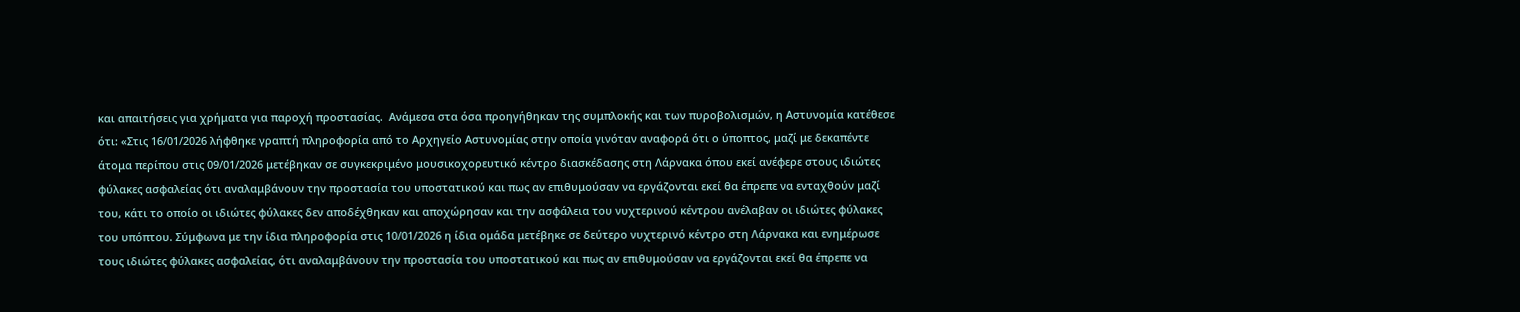και απαιτήσεις για χρήματα για παροχή προστασίας.  Ανάμεσα στα όσα προηγήθηκαν της συμπλοκής και των πυροβολισμών, η Αστυνομία κατέθεσε ότι: «Στις 16/01/2026 λήφθηκε γραπτή πληροφορία από το Αρχηγείο Αστυνομίας στην οποία γινόταν αναφορά ότι ο ύποπτος, μαζί με δεκαπέντε άτομα περίπου στις 09/01/2026 μετέβηκαν σε συγκεκριμένο μουσικοχορευτικό κέντρο διασκέδασης στη Λάρνακα όπου εκεί ανέφερε στους ιδιώτες φύλακες ασφαλείας ότι αναλαμβάνουν την προστασία του υποστατικού και πως αν επιθυμούσαν να εργάζονται εκεί θα έπρεπε να ενταχθούν μαζί του, κάτι το οποίο οι ιδιώτες φύλακες δεν αποδέχθηκαν και αποχώρησαν και την ασφάλεια του νυχτερινού κέντρου ανέλαβαν οι ιδιώτες φύλακες του υπόπτου. Σύμφωνα με την ίδια πληροφορία στις 10/01/2026 η ίδια ομάδα μετέβηκε σε δεύτερο νυχτερινό κέντρο στη Λάρνακα και ενημέρωσε τους ιδιώτες φύλακες ασφαλείας, ότι αναλαμβάνουν την προστασία του υποστατικού και πως αν επιθυμούσαν να εργάζονται εκεί θα έπρεπε να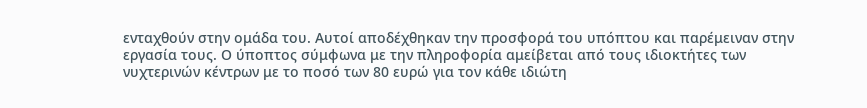ενταχθούν στην ομάδα του. Αυτοί αποδέχθηκαν την προσφορά του υπόπτου και παρέμειναν στην εργασία τους. Ο ύποπτος σύμφωνα με την πληροφορία αμείβεται από τους ιδιοκτήτες των νυχτερινών κέντρων με το ποσό των 80 ευρώ για τον κάθε ιδιώτη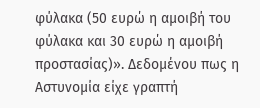φύλακα (50 ευρώ η αμοιβή του φύλακα και 30 ευρώ η αμοιβή προστασίας)». Δεδομένου πως η Αστυνομία είχε γραπτή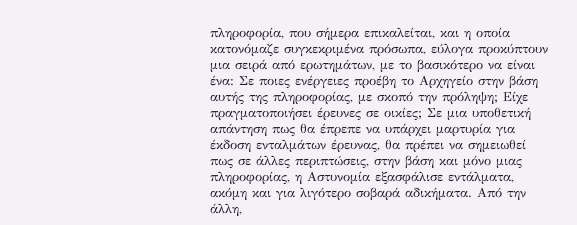πληροφορία, που σήμερα επικαλείται, και η οποία κατονόμαζε συγκεκριμένα πρόσωπα, εύλογα προκύπτουν μια σειρά από ερωτημάτων, με το βασικότερο να είναι ένα: Σε ποιες ενέργειες προέβη το Αρχηγείο στην βάση αυτής της πληροφορίας, με σκοπό την πρόληψη; Είχε πραγματοποιήσει έρευνες σε οικίες; Σε μια υποθετική απάντηση πως θα έπρεπε να υπάρχει μαρτυρία για έκδοση ενταλμάτων έρευνας, θα πρέπει να σημειωθεί πως σε άλλες περιπτώσεις, στην βάση και μόνο μιας πληροφορίας, η Αστυνομία εξασφάλισε εντάλματα, ακόμη και για λιγότερο σοβαρά αδικήματα. Από την άλλη,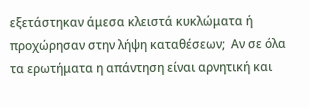εξετάστηκαν άμεσα κλειστά κυκλώματα ή προχώρησαν στην λήψη καταθέσεων;  Αν σε όλα τα ερωτήματα η απάντηση είναι αρνητική και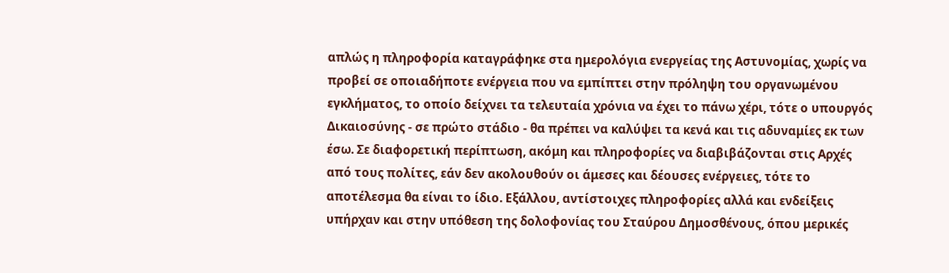απλώς η πληροφορία καταγράφηκε στα ημερολόγια ενεργείας της Αστυνομίας, χωρίς να προβεί σε οποιαδήποτε ενέργεια που να εμπίπτει στην πρόληψη του οργανωμένου εγκλήματος, το οποίο δείχνει τα τελευταία χρόνια να έχει το πάνω χέρι, τότε ο υπουργός Δικαιοσύνης - σε πρώτο στάδιο - θα πρέπει να καλύψει τα κενά και τις αδυναμίες εκ των έσω. Σε διαφορετική περίπτωση, ακόμη και πληροφορίες να διαβιβάζονται στις Αρχές από τους πολίτες, εάν δεν ακολουθούν οι άμεσες και δέουσες ενέργειες, τότε το αποτέλεσμα θα είναι το ίδιο. Εξάλλου, αντίστοιχες πληροφορίες αλλά και ενδείξεις υπήρχαν και στην υπόθεση της δολοφονίας του Σταύρου Δημοσθένους, όπου μερικές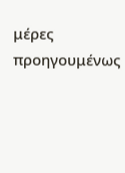μέρες προηγουμένως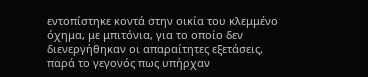εντοπίστηκε κοντά στην οικία του κλεμμένο όχημα, με μπιτόνια, για το οποίο δεν διενεργήθηκαν οι απαραίτητες εξετάσεις, παρά το γεγονός πως υπήρχαν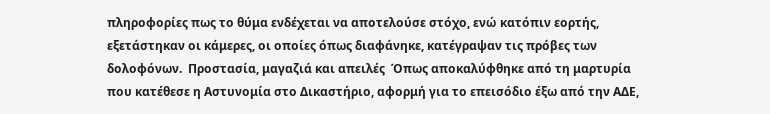πληροφορίες πως το θύμα ενδέχεται να αποτελούσε στόχο, ενώ κατόπιν εορτής, εξετάστηκαν οι κάμερες, οι οποίες όπως διαφάνηκε, κατέγραψαν τις πρόβες των δολοφόνων.  Προστασία, μαγαζιά και απειλές  Όπως αποκαλύφθηκε από τη μαρτυρία που κατέθεσε η Αστυνομία στο Δικαστήριο, αφορμή για το επεισόδιο έξω από την ΑΔΕ,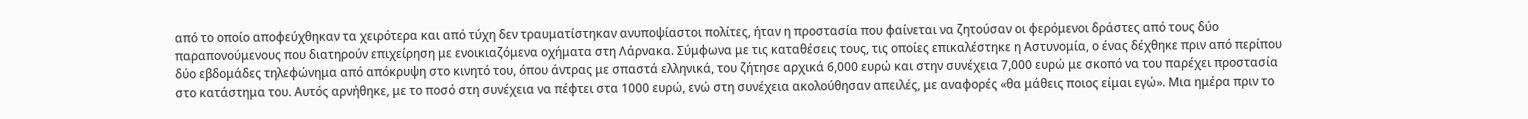από το οποίο αποφεύχθηκαν τα χειρότερα και από τύχη δεν τραυματίστηκαν ανυποψίαστοι πολίτες, ήταν η προστασία που φαίνεται να ζητούσαν οι φερόμενοι δράστες από τους δύο παραπονούμενους που διατηρούν επιχείρηση με ενοικιαζόμενα οχήματα στη Λάρνακα. Σύμφωνα με τις καταθέσεις τους, τις οποίες επικαλέστηκε η Αστυνομία, ο ένας δέχθηκε πριν από περίπου δύο εβδομάδες τηλεφώνημα από απόκρυψη στο κινητό του, όπου άντρας με σπαστά ελληνικά, του ζήτησε αρχικά 6,000 ευρώ και στην συνέχεια 7,000 ευρώ με σκοπό να του παρέχει προστασία στο κατάστημα του. Αυτός αρνήθηκε, με το ποσό στη συνέχεια να πέφτει στα 1000 ευρώ, ενώ στη συνέχεια ακολούθησαν απειλές, με αναφορές «θα μάθεις ποιος είμαι εγώ». Μια ημέρα πριν το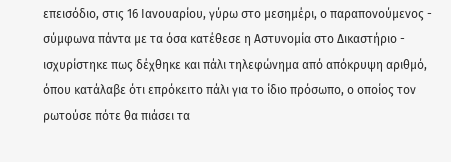επεισόδιο, στις 16 Ιανουαρίου, γύρω στο μεσημέρι, ο παραπονούμενος - σύμφωνα πάντα με τα όσα κατέθεσε η Αστυνομία στο Δικαστήριο - ισχυρίστηκε πως δέχθηκε και πάλι τηλεφώνημα από απόκρυψη αριθμό, όπου κατάλαβε ότι επρόκειτο πάλι για το ίδιο πρόσωπο, ο οποίος τον ρωτούσε πότε θα πιάσει τα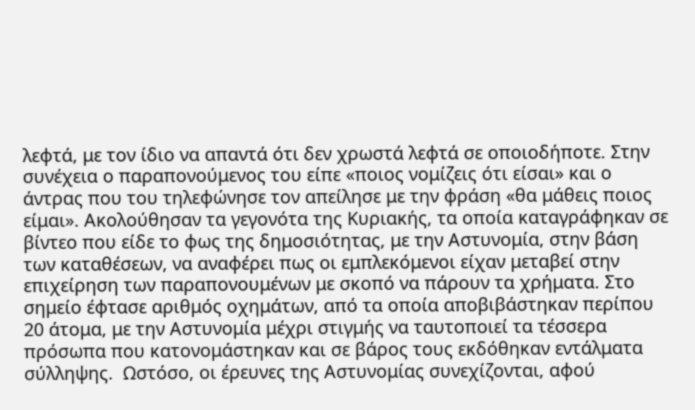λεφτά, με τον ίδιο να απαντά ότι δεν χρωστά λεφτά σε οποιοδήποτε. Στην συνέχεια ο παραπονούμενος του είπε «ποιος νομίζεις ότι είσαι» και ο άντρας που του τηλεφώνησε τον απείλησε με την φράση «θα μάθεις ποιος είμαι». Ακολούθησαν τα γεγονότα της Κυριακής, τα οποία καταγράφηκαν σε βίντεο που είδε το φως της δημοσιότητας, με την Αστυνομία, στην βάση των καταθέσεων, να αναφέρει πως οι εμπλεκόμενοι είχαν μεταβεί στην επιχείρηση των παραπονουμένων με σκοπό να πάρουν τα χρήματα. Στο σημείο έφτασε αριθμός οχημάτων, από τα οποία αποβιβάστηκαν περίπου 20 άτομα, με την Αστυνομία μέχρι στιγμής να ταυτοποιεί τα τέσσερα πρόσωπα που κατονομάστηκαν και σε βάρος τους εκδόθηκαν εντάλματα σύλληψης.  Ωστόσο, οι έρευνες της Αστυνομίας συνεχίζονται, αφού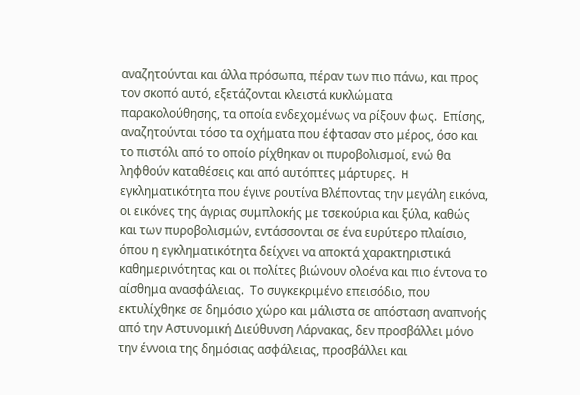αναζητούνται και άλλα πρόσωπα, πέραν των πιο πάνω, και προς τον σκοπό αυτό, εξετάζονται κλειστά κυκλώματα παρακολούθησης, τα οποία ενδεχομένως να ρίξουν φως.  Επίσης, αναζητούνται τόσο τα οχήματα που έφτασαν στο μέρος, όσο και το πιστόλι από το οποίο ρίχθηκαν οι πυροβολισμοί, ενώ θα ληφθούν καταθέσεις και από αυτόπτες μάρτυρες.  H εγκληματικότητα που έγινε ρουτίνα Βλέποντας την μεγάλη εικόνα, οι εικόνες της άγριας συμπλοκής με τσεκούρια και ξύλα, καθώς και των πυροβολισμών, εντάσσονται σε ένα ευρύτερο πλαίσιο, όπου η εγκληματικότητα δείχνει να αποκτά χαρακτηριστικά καθημερινότητας και οι πολίτες βιώνουν ολοένα και πιο έντονα το αίσθημα ανασφάλειας.  Το συγκεκριμένο επεισόδιο, που εκτυλίχθηκε σε δημόσιο χώρο και μάλιστα σε απόσταση αναπνοής από την Αστυνομική Διεύθυνση Λάρνακας, δεν προσβάλλει μόνο την έννοια της δημόσιας ασφάλειας, προσβάλλει και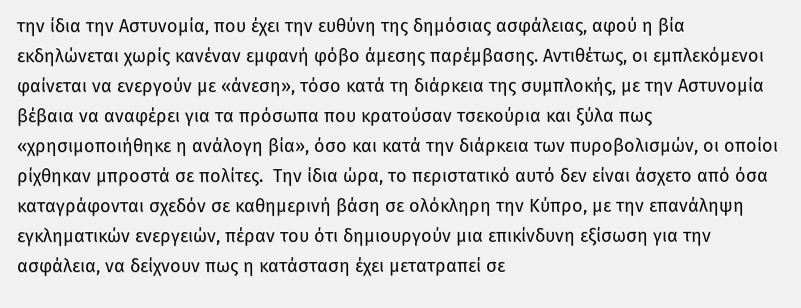την ίδια την Αστυνομία, που έχει την ευθύνη της δημόσιας ασφάλειας, αφού η βία εκδηλώνεται χωρίς κανέναν εμφανή φόβο άμεσης παρέμβασης. Αντιθέτως, οι εμπλεκόμενοι φαίνεται να ενεργούν με «άνεση», τόσο κατά τη διάρκεια της συμπλοκής, με την Αστυνομία βέβαια να αναφέρει για τα πρόσωπα που κρατούσαν τσεκούρια και ξύλα πως «χρησιμοποιήθηκε η ανάλογη βία», όσο και κατά την διάρκεια των πυροβολισμών, οι οποίοι ρίχθηκαν μπροστά σε πολίτες.  Την ίδια ώρα, το περιστατικό αυτό δεν είναι άσχετο από όσα καταγράφονται σχεδόν σε καθημερινή βάση σε ολόκληρη την Κύπρο, με την επανάληψη εγκληματικών ενεργειών, πέραν του ότι δημιουργούν μια επικίνδυνη εξίσωση για την ασφάλεια, να δείχνουν πως η κατάσταση έχει μετατραπεί σε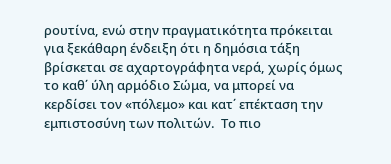ρουτίνα, ενώ στην πραγματικότητα πρόκειται για ξεκάθαρη ένδειξη ότι η δημόσια τάξη βρίσκεται σε αχαρτογράφητα νερά, χωρίς όμως το καθ΄ ύλη αρμόδιο Σώμα, να μπορεί να κερδίσει τον «πόλεμο» και κατ΄ επέκταση την εμπιστοσύνη των πολιτών.  Το πιο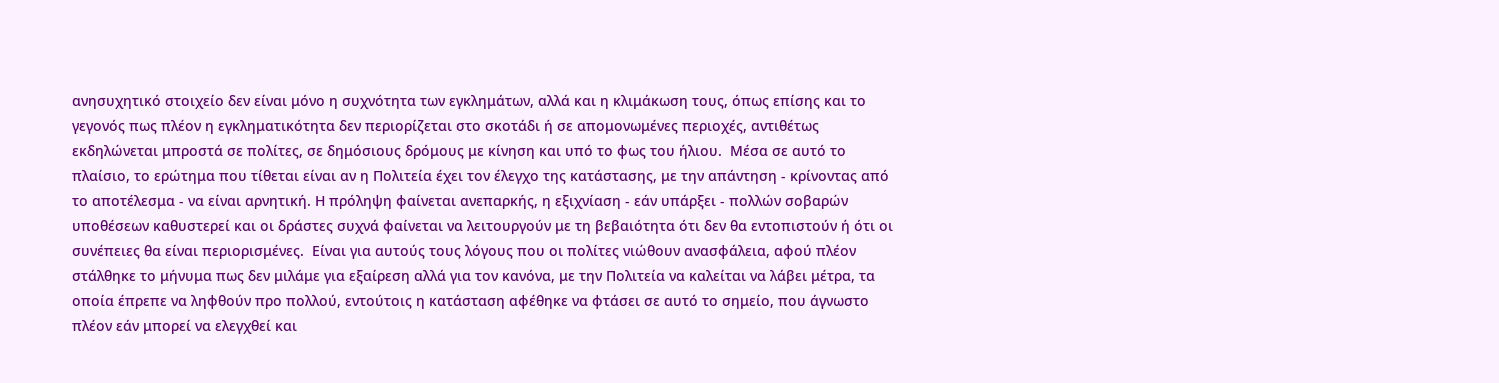ανησυχητικό στοιχείο δεν είναι μόνο η συχνότητα των εγκλημάτων, αλλά και η κλιμάκωση τους, όπως επίσης και το γεγονός πως πλέον η εγκληματικότητα δεν περιορίζεται στο σκοτάδι ή σε απομονωμένες περιοχές, αντιθέτως εκδηλώνεται μπροστά σε πολίτες, σε δημόσιους δρόμους με κίνηση και υπό το φως του ήλιου.  Μέσα σε αυτό το πλαίσιο, το ερώτημα που τίθεται είναι αν η Πολιτεία έχει τον έλεγχο της κατάστασης, με την απάντηση - κρίνοντας από το αποτέλεσμα - να είναι αρνητική. Η πρόληψη φαίνεται ανεπαρκής, η εξιχνίαση - εάν υπάρξει - πολλών σοβαρών υποθέσεων καθυστερεί και οι δράστες συχνά φαίνεται να λειτουργούν με τη βεβαιότητα ότι δεν θα εντοπιστούν ή ότι οι συνέπειες θα είναι περιορισμένες.  Είναι για αυτούς τους λόγους που οι πολίτες νιώθουν ανασφάλεια, αφού πλέον στάλθηκε το μήνυμα πως δεν μιλάμε για εξαίρεση αλλά για τον κανόνα, με την Πολιτεία να καλείται να λάβει μέτρα, τα οποία έπρεπε να ληφθούν προ πολλού, εντούτοις η κατάσταση αφέθηκε να φτάσει σε αυτό το σημείο, που άγνωστο πλέον εάν μπορεί να ελεγχθεί και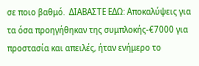σε ποιο βαθμό.  ΔΙΑΒΑΣΤΕ ΕΔΩ: Αποκαλύψεις για τα όσα προηγήθηκαν της συμπλοκής-€7000 για προστασία και απειλές, ήταν ενήμερο το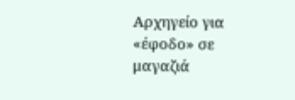Αρχηγείο για «έφοδο» σε μαγαζιά